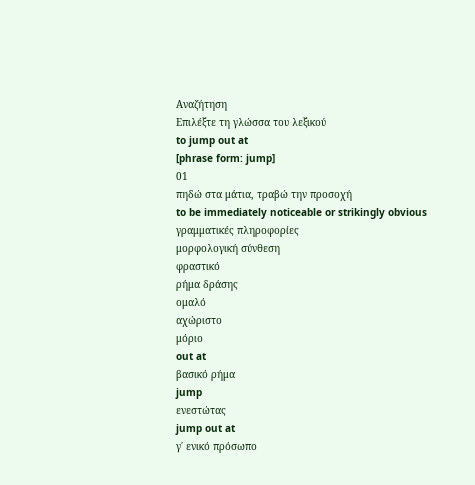Αναζήτηση
Επιλέξτε τη γλώσσα του λεξικού
to jump out at
[phrase form: jump]
01
πηδώ στα μάτια, τραβώ την προσοχή
to be immediately noticeable or strikingly obvious
γραμματικές πληροφορίες
μορφολογική σύνθεση
φραστικό
ρήμα δράσης
ομαλό
αχώριστο
μόριο
out at
βασικό ρήμα
jump
ενεστώτας
jump out at
γ΄ ενικό πρόσωπο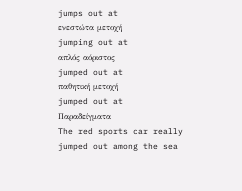jumps out at
ενεστώτα μετοχή
jumping out at
απλός αόριστος
jumped out at
παθητική μετοχή
jumped out at
Παραδείγματα
The red sports car really jumped out among the sea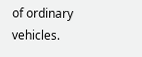of ordinary vehicles.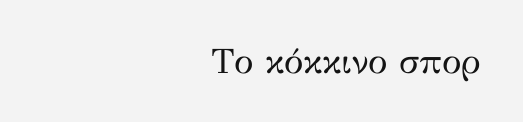Το κόκκινο σπορ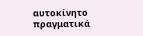αυτοκίνητο πραγματικά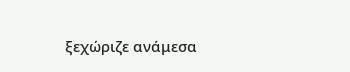ξεχώριζε ανάμεσα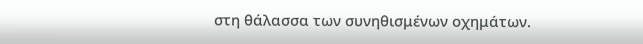στη θάλασσα των συνηθισμένων οχημάτων.